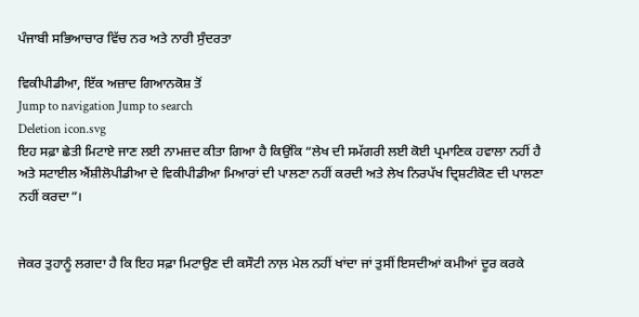ਪੰਜਾਬੀ ਸਭਿਆਚਾਰ ਵਿੱਚ ਨਰ ਅਤੇ ਨਾਰੀ ਸੁੰਦਰਤਾ

ਵਿਕੀਪੀਡੀਆ, ਇੱਕ ਅਜ਼ਾਦ ਗਿਆਨਕੋਸ਼ ਤੋਂ
Jump to navigation Jump to search
Deletion icon.svg
ਇਹ ਸਫ਼ਾ ਛੇਤੀ ਮਿਟਾਏ ਜਾਣ ਲਈ ਨਾਮਜ਼ਦ ਕੀਤਾ ਗਿਆ ਹੈ ਕਿਉਂਕਿ “ਲੇਖ ਦੀ ਸਮੱਗਰੀ ਲਈ ਕੋਈ ਪ੍ਰਮਾਣਿਕ ਹਵਾਲਾ ਨਹੀਂ ਹੈ ਅਤੇ ਸਟਾਈਲ ਐਂਸ਼ੀਲੋਪੀਡੀਆ ਦੇ ਵਿਕੀਪੀਡੀਆ ਮਿਆਰਾਂ ਦੀ ਪਾਲਣਾ ਨਹੀਂ ਕਰਦੀ ਅਤੇ ਲੇਖ ਨਿਰਪੱਖ ਦ੍ਰਿਸ਼ਟੀਕੋਣ ਦੀ ਪਾਲਣਾ ਨਹੀਂ ਕਰਦਾ”।


ਜੇਕਰ ਤੁਹਾਨੂੰ ਲਗਦਾ ਹੈ ਕਿ ਇਹ ਸਫ਼ਾ ਮਿਟਾਉਣ ਦੀ ਕਸੌਟੀ ਨਾਲ਼ ਮੇਲ ਨਹੀਂ ਖਾਂਦਾ ਜਾਂ ਤੁਸੀਂ ਇਸਦੀਆਂ ਕਮੀਆਂ ਦੂਰ ਕਰਕੇ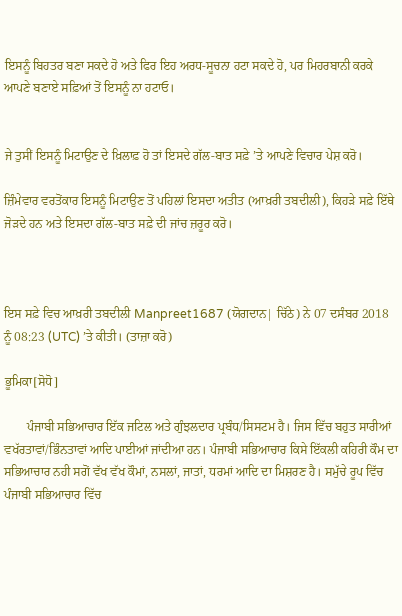ਇਸਨੂੰ ਬਿਹਤਰ ਬਣਾ ਸਕਦੇ ਹੋ ਅਤੇ ਫਿਰ ਇਹ ਅਰਧ-ਸੂਚਨਾ ਹਟਾ ਸਕਦੇ ਹੋ, ਪਰ ਮਿਹਰਬਾਨੀ ਕਰਕੇ ਆਪਣੇ ਬਣਾਏ ਸਫ਼ਿਆਂ ਤੋਂ ਇਸਨੂੰ ਨਾ ਹਟਾਓ।


ਜੇ ਤੁਸੀਂ ਇਸਨੂੰ ਮਿਟਾਉਣ ਦੇ ਖ਼ਿਲਾਫ਼ ਹੋ ਤਾਂ ਇਸਦੇ ਗੱਲ-ਬਾਤ ਸਫ਼ੇ ’ਤੇ ਆਪਣੇ ਵਿਚਾਰ ਪੇਸ਼ ਕਰੋ।

ਜ਼ਿੰਮੇਵਾਰ ਵਰਤੋਂਕਾਰ ਇਸਨੂੰ ਮਿਟਾਉਣ ਤੋਂ ਪਹਿਲਾਂ ਇਸਦਾ ਅਤੀਤ (ਆਖ਼ਰੀ ਤਬਦੀਲੀ), ਕਿਹੜੇ ਸਫ਼ੇ ਇੱਥੇ ਜੋੜਦੇ ਹਨ ਅਤੇ ਇਸਦਾ ਗੱਲ-ਬਾਤ ਸਫ਼ੇ ਦੀ ਜਾਂਚ ਜ਼ਰੂਰ ਕਰੋ।



ਇਸ ਸਫ਼ੇ ਵਿਚ ਆਖ਼ਰੀ ਤਬਦੀਲੀ Manpreet1687 (ਯੋਗਦਾਨ| ਚਿੱਠੇ) ਨੇ 07 ਦਸੰਬਰ 2018 ਨੂੰ 08:23 (UTC) ’ਤੇ ਕੀਤੀ। (ਤਾਜ਼ਾ ਕਰੋ)

ਭੂਮਿਕਾ[ਸੋਧੋ]

       ਪੰਜਾਬੀ ਸਭਿਆਚਾਰ ਇੱਕ ਜਟਿਲ ਅਤੇ ਗੁੰਝਲਦਾਰ ਪ੍ਰਬੰਧ/ਸਿਸਟਮ ਹੈ। ਜਿਸ ਵਿੱਚ ਬਹੁਤ ਸਾਰੀਆਂ ਵਖੱਰਤਾਵਾਂ/ਭਿੰਨਤਾਵਾਂ ਆਦਿ ਪਾਈਆਂ ਜਾਂਦੀਆ ਹਨ। ਪੰਜਾਬੀ ਸਭਿਆਚਾਰ ਕਿਸੇ ਇੱਕਲੀ ਕਹਿਰੀ ਕੌਮ ਦਾ ਸਭਿਆਚਾਰ ਨਹੀ ਸਗੋਂ ਵੱਖ ਵੱਖ ਕੌਮਾਂ, ਨਸਲਾਂ, ਜਾਤਾਂ, ਧਰਮਾਂ ਆਦਿ ਦਾ ਮਿਸ਼ਰਣ ਹੈ। ਸਮੁੱਚੇ ਰੂਪ ਵਿੱਚ ਪੰਜਾਬੀ ਸਭਿਆਚਾਰ ਵਿੱਚ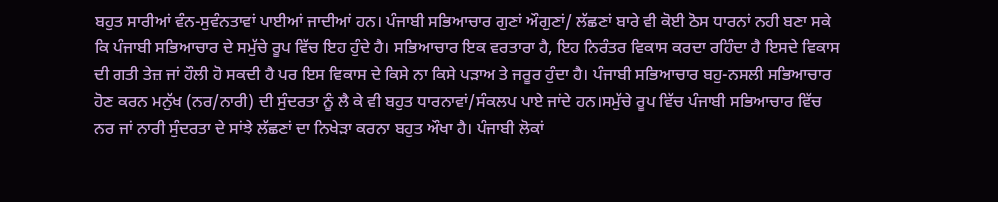ਬਹੁਤ ਸਾਰੀਆਂ ਵੰਨ-ਸੁਵੰਨਤਾਵਾਂ ਪਾਈਆਂ ਜਾਦੀਆਂ ਹਨ। ਪੰਜਾਬੀ ਸਭਿਆਚਾਰ ਗੁਣਾਂ ਔਗੁਣਾਂ/ ਲੱਛਣਾਂ ਬਾਰੇ ਵੀ ਕੋਈ ਠੋਸ ਧਾਰਨਾਂ ਨਹੀ ਬਣਾ ਸਕੇ ਕਿ ਪੰਜਾਬੀ ਸਭਿਆਚਾਰ ਦੇ ਸਮੁੱਚੇ ਰੂਪ ਵਿੱਚ ਇਹ ਹੁੰਦੇ ਹੈ। ਸਭਿਆਚਾਰ ਇਕ ਵਰਤਾਰਾ ਹੈ, ਇਹ ਨਿਰੰਤਰ ਵਿਕਾਸ ਕਰਦਾ ਰਹਿੰਦਾ ਹੈ ਇਸਦੇ ਵਿਕਾਸ ਦੀ ਗਤੀ ਤੇਜ਼ ਜਾਂ ਹੌਲੀ ਹੋ ਸਕਦੀ ਹੈ ਪਰ ਇਸ ਵਿਕਾਸ ਦੇ ਕਿਸੇ ਨਾ ਕਿਸੇ ਪੜਾਅ ਤੇ ਜਰੂਰ ਹੁੰਦਾ ਹੈ। ਪੰਜਾਬੀ ਸਭਿਆਚਾਰ ਬਹੁ-ਨਸਲੀ ਸਭਿਆਚਾਰ ਹੋਣ ਕਰਨ ਮਨੁੱਖ (ਨਰ/ਨਾਰੀ) ਦੀ ਸੁੰਦਰਤਾ ਨੂੰ ਲੈ ਕੇ ਵੀ ਬਹੁਤ ਧਾਰਨਾਵਾਂ/ਸੰਕਲਪ ਪਾਏ ਜਾਂਦੇ ਹਨ।ਸਮੁੱਚੇ ਰੂਪ ਵਿੱਚ ਪੰਜਾਬੀ ਸਭਿਆਚਾਰ ਵਿੱਚ ਨਰ ਜਾਂ ਨਾਰੀ ਸੁੰਦਰਤਾ ਦੇ ਸਾਂਝੇ ਲੱਛਣਾਂ ਦਾ ਨਿਖੇੜਾ ਕਰਨਾ ਬਹੁਤ ਔਖਾ ਹੈ। ਪੰਜਾਬੀ ਲੋਕਾਂ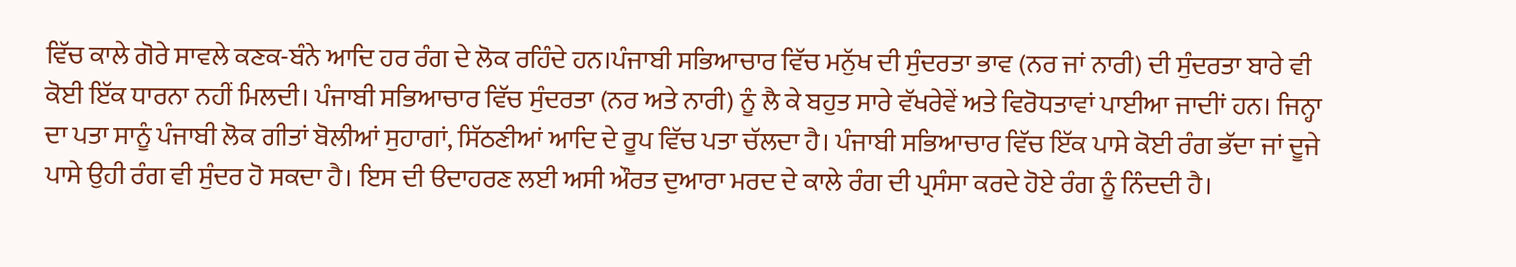ਵਿੱਚ ਕਾਲੇ ਗੋਰੇ ਸਾਵਲੇ ਕਣਕ-ਬੰਨੇ ਆਦਿ ਹਰ ਰੰਗ ਦੇ ਲੋਕ ਰਹਿੰਦੇ ਹਨ।ਪੰਜਾਬੀ ਸਭਿਆਚਾਰ ਵਿੱਚ ਮਨੁੱਖ ਦੀ ਸੁੰਦਰਤਾ ਭਾਵ (ਨਰ ਜਾਂ ਨਾਰੀ) ਦੀ ਸੁੰਦਰਤਾ ਬਾਰੇ ਵੀ ਕੋਈ ਇੱਕ ਧਾਰਨਾ ਨਹੀਂ ਮਿਲਦੀ। ਪੰਜਾਬੀ ਸਭਿਆਚਾਰ ਵਿੱਚ ਸੁੰਦਰਤਾ (ਨਰ ਅਤੇ ਨਾਰੀ) ਨੂੰ ਲੈ ਕੇ ਬਹੁਤ ਸਾਰੇ ਵੱਖਰੇਵੇਂ ਅਤੇ ਵਿਰੋਧਤਾਵਾਂ ਪਾਈਆ ਜਾਦੀਾਂ ਹਨ। ਜਿਨ੍ਹਾ ਦਾ ਪਤਾ ਸਾਨੂੰ ਪੰਜਾਬੀ ਲੋਕ ਗੀਤਾਂ ਬੋਲੀਆਂ ਸੁਹਾਗਾਂ, ਸਿੱਠਣੀਆਂ ਆਦਿ ਦੇ ਰੂਪ ਵਿੱਚ ਪਤਾ ਚੱਲਦਾ ਹੈ। ਪੰਜਾਬੀ ਸਭਿਆਚਾਰ ਵਿੱਚ ਇੱਕ ਪਾਸੇ ਕੋਈ ਰੰਗ ਭੱਦਾ ਜਾਂ ਦੂਜੇ ਪਾਸੇ ਉਹੀ ਰੰਗ ਵੀ ਸੁੰਦਰ ਹੋ ਸਕਦਾ ਹੈ। ਇਸ ਦੀ ੳਦਾਹਰਣ ਲਈ ਅਸੀ ਔਰਤ ਦੁਆਰਾ ਮਰਦ ਦੇ ਕਾਲੇ ਰੰਗ ਦੀ ਪ੍ਰਸੰਸਾ ਕਰਦੇ ਹੋਏ ਰੰਗ ਨੂੰ ਨਿੰਦਦੀ ਹੈ।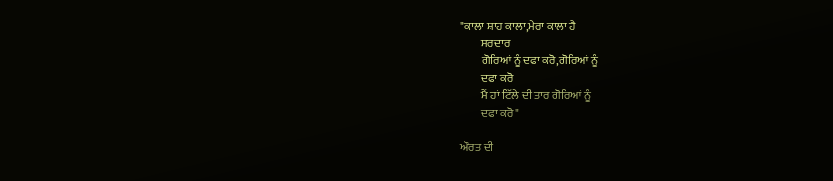"ਕਾਲਾ ਸ਼ਾਹ ਕਾਲਾ,ਮੇਰਾ ਕਾਲਾ ਹੈ
         ਸਰਦਾਰ
         ਗੋਰਿਆਂ ਨੂੰ ਦਫਾ ਕਰੋ,ਗੋਰਿਆਂ ਨੂੰ
         ਦਫਾ ਕਰੋ
         ਮੈਂ ਹਾਂ ਟਿੱਲੇ ਦੀ ਤਾਰ ਗੋਰਿਆਂ ਨੂੰ
         ਦਫਾ ਕਰੋ"

ਔਰਤ ਦੀ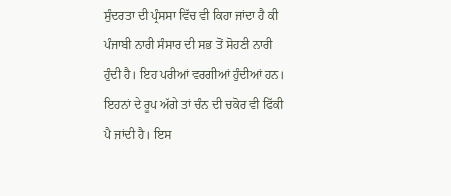ਸੁੰਦਰਤਾ ਦੀ ਪ੍ਰੰਸਸਾ ਵਿੱਚ ਵੀ ਕਿਹਾ ਜਾਂਦਾ ਹੈ ਕੀ ਪੰਜਾਬੀ ਨਾਰੀ ਸੰਸਾਰ ਦੀ ਸਭ ਤੋਂ ਸੋਹਣੀ ਨਾਰੀ ਹੁੰਦੀ ਹੈ। ਇਹ ਪਰੀਆਂ ਵਰਗੀਆਂ ਹੁੰਦੀਆਂ ਹਨ। ਇਹਨਾਂ ਦੇ ਰੂਪ ਅੱਗੇ ਤਾਂ ਚੰਨ ਦੀ ਚਕੋਰ ਵੀ ਫਿੱਕੀ ਪੈ ਜਾਂਦੀ ਹੈ। ਇਸ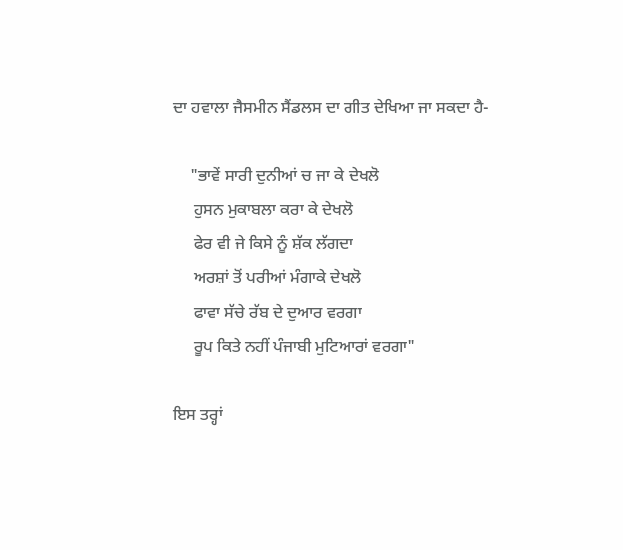ਦਾ ਹਵਾਲਾ ਜੈਸਮੀਨ ਸੈਂਡਲਸ ਦਾ ਗੀਤ ਦੇਖਿਆ ਜਾ ਸਕਦਾ ਹੈ-

    "ਭਾਵੇਂ ਸਾਰੀ ਦੁਨੀਆਂ ਚ ਜਾ ਕੇ ਦੇਖਲੋ
     ਹੁਸਨ ਮੁਕਾਬਲਾ ਕਰਾ ਕੇ ਦੇਖਲੋ
     ਫੇਰ ਵੀ ਜੇ ਕਿਸੇ ਨੂੰ ਸ਼ੱਕ ਲੱਗਦਾ
     ਅਰਸ਼ਾਂ ਤੋਂ ਪਰੀਆਂ ਮੰਗਾਕੇ ਦੇਖਲੋ
     ਫਾਵਾ ਸੱਚੇ ਰੱਬ ਦੇ ਦੁਆਰ ਵਰਗਾ
     ਰੂਪ ਕਿਤੇ ਨਹੀਂ ਪੰਜਾਬੀ ਮੁਟਿਆਰਾਂ ਵਰਗਾ"

ਇਸ ਤਰ੍ਹਾਂ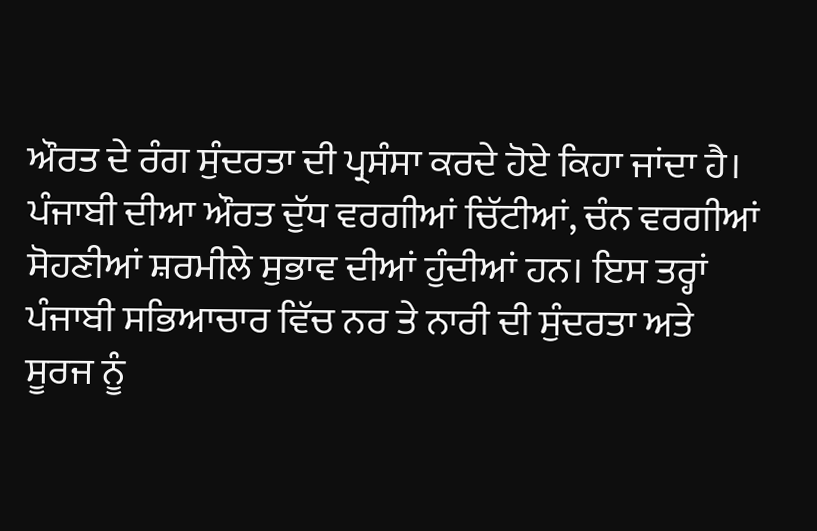ਔਰਤ ਦੇ ਰੰਗ ਸੁੰਦਰਤਾ ਦੀ ਪ੍ਰਸੰਸਾ ਕਰਦੇ ਹੋਏ ਕਿਹਾ ਜਾਂਦਾ ਹੈ। ਪੰਜਾਬੀ ਦੀਆ ਔਰਤ ਦੁੱਧ ਵਰਗੀਆਂ ਚਿੱਟੀਆਂ, ਚੰਨ ਵਰਗੀਆਂ ਸੋਹਣੀਆਂ ਸ਼ਰਮੀਲੇ ਸੁਭਾਵ ਦੀਆਂ ਹੁੰਦੀਆਂ ਹਨ। ਇਸ ਤਰ੍ਹਾਂ ਪੰਜਾਬੀ ਸਭਿਆਚਾਰ ਵਿੱਚ ਨਰ ਤੇ ਨਾਰੀ ਦੀ ਸੁੰਦਰਤਾ ਅਤੇ ਸੂਰਜ ਨੂੰ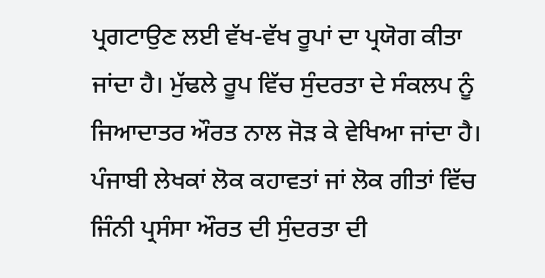ਪ੍ਰਗਟਾਉਣ ਲਈ ਵੱਖ-ਵੱਖ ਰੂਪਾਂ ਦਾ ਪ੍ਰਯੋਗ ਕੀਤਾ ਜਾਂਦਾ ਹੈ। ਮੁੱਢਲੇ ਰੂਪ ਵਿੱਚ ਸੁੰਦਰਤਾ ਦੇ ਸੰਕਲਪ ਨੂੰ ਜਿਆਦਾਤਰ ਔਰਤ ਨਾਲ ਜੋੜ ਕੇ ਵੇਖਿਆ ਜਾਂਦਾ ਹੈ। ਪੰਜਾਬੀ ਲੇਖਕਾਂ ਲੋਕ ਕਹਾਵਤਾਂ ਜਾਂ ਲੋਕ ਗੀਤਾਂ ਵਿੱਚ ਜਿੰਨੀ ਪ੍ਰਸੰਸਾ ਔਰਤ ਦੀ ਸੁੰਦਰਤਾ ਦੀ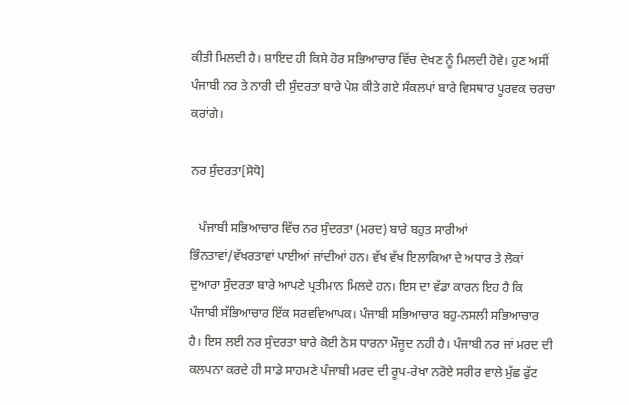ਕੀਤੀ ਮਿਲਦੀ ਹੈ। ਸ਼ਾਇਦ ਹੀ ਕਿਸੇ ਹੋਰ ਸਭਿਆਚਾਰ ਵਿੱਚ ਦੇਖਣ ਨੂੰ ਮਿਲਦੀ ਹੋਵੇ। ਹੁਣ ਅਸੀਂ ਪੰਜਾਬੀ ਨਰ ਤੇ ਨਾਰੀ ਦੀ ਸੁੰਦਰਤਾ ਬਾਰੇ ਪੇਸ਼ ਕੀਤੇ ਗਏ ਸੰਕਲਪਾਂ ਬਾਰੇ ਵਿਸਥਾਰ ਪੂਰਵਕ ਚਰਚਾ ਕਰਾਂਗੇ।

ਨਰ ਸੁੰਦਰਤਾ[ਸੋਧੋ]

   ਪੰਜਾਬੀ ਸਭਿਆਚਾਰ ਵਿੱਚ ਨਰ ਸੁੰਦਰਤਾ (ਮਰਦ) ਬਾਰੇ ਬਹੁਤ ਸਾਰੀਆਂ ਭਿੰਨਤਾਵਾਂ/ਵੱਖਰਤਾਵਾਂ ਪਾਈਆਂ ਜਾਂਦੀਆਂ ਹਨ। ਵੱਖ ਵੱਖ ਇਲਾਕਿਆ ਦੇ ਅਧਾਰ ਤੇ ਲੋਕਾਂ ਦੁਆਰਾ ਸੁੰਦਰਤਾ ਬਾਰੇ ਆਪਣੇ ਪ੍ਰਤੀਮਾਨ ਮਿਲਦੇ ਹਨ। ਇਸ ਦਾ ਵੱਡਾ ਕਾਰਨ ਇਹ ਹੈ ਕਿ ਪੰਜਾਬੀ ਸੱਭਿਆਚਾਰ ਇੱਕ ਸਰਵਵਿਆਪਕ। ਪੰਜਾਬੀ ਸਭਿਆਚਾਰ ਬਹੁ-ਨਸਲੀ ਸਭਿਆਚਾਰ ਹੈ। ਇਸ ਲਈ ਨਰ ਸੁੰਦਰਤਾ ਬਾਰੇ ਕੋਈ ਠੋਸ ਧਾਰਨਾ ਮੌਜੂਦ ਨਹੀ ਹੈ। ਪੰਜਾਬੀ ਨਰ ਜਾਂ ਮਰਦ ਦੀ ਕਲਪਨਾ ਕਰਦੇ ਹੀ ਸਾਡੇ ਸਾਹਮਣੇ ਪੰਜਾਬੀ ਮਰਦ ਦੀ ਰੂਪ-ਰੇਖਾ ਨਰੋਏ ਸਰੀਰ ਵਾਲੇ ਮੁੱਛ ਫੁੱਟ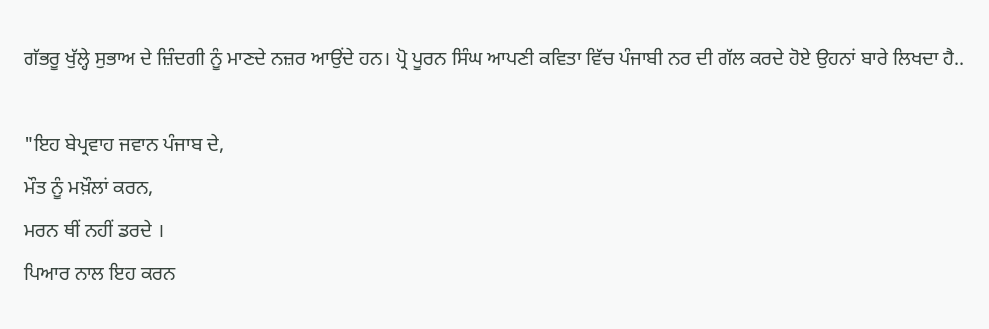ਗੱਭਰੂ ਖੁੱਲ੍ਹੇ ਸੁਭਾਅ ਦੇ ਜ਼ਿੰਦਗੀ ਨੂੰ ਮਾਣਦੇ ਨਜ਼ਰ ਆਉਂਦੇ ਹਨ। ਪ੍ਰੋ ਪੂਰਨ ਸਿੰਘ ਆਪਣੀ ਕਵਿਤਾ ਵਿੱਚ ਪੰਜਾਬੀ ਨਰ ਦੀ ਗੱਲ ਕਰਦੇ ਹੋਏ ਉਹਨਾਂ ਬਾਰੇ ਲਿਖਦਾ ਹੈ..

"ਇਹ ਬੇਪ੍ਰਵਾਹ ਜਵਾਨ ਪੰਜਾਬ ਦੇ,
ਮੌਤ ਨੂੰ ਮਖ਼ੌਲਾਂ ਕਰਨ,
ਮਰਨ ਥੀਂ ਨਹੀਂ ਡਰਦੇ ।
ਪਿਆਰ ਨਾਲ ਇਹ ਕਰਨ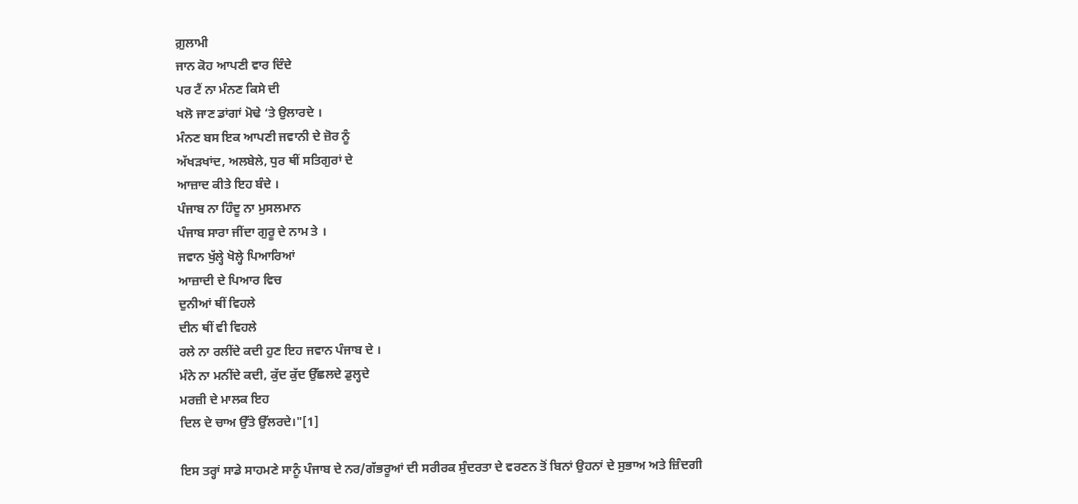ਗ਼ੁਲਾਮੀ
ਜਾਨ ਕੋਹ ਆਪਣੀ ਵਾਰ ਦਿੰਦੇ
ਪਰ ਟੈਂ ਨਾ ਮੰਨਣ ਕਿਸੇ ਦੀ
ਖਲੋ ਜਾਣ ਡਾਂਗਾਂ ਮੋਢੇ ‘ਤੇ ਉਲਾਰਦੇ ।
ਮੰਨਣ ਬਸ ਇਕ ਆਪਣੀ ਜਵਾਨੀ ਦੇ ਜ਼ੋਰ ਨੂੰ
ਅੱਖੜਖਾਂਦ, ਅਲਬੇਲੇ, ਧੁਰ ਥੀਂ ਸਤਿਗੁਰਾਂ ਦੇ
ਆਜ਼ਾਦ ਕੀਤੇ ਇਹ ਬੰਦੇ ।
ਪੰਜਾਬ ਨਾ ਹਿੰਦੂ ਨਾ ਮੁਸਲਮਾਨ
ਪੰਜਾਬ ਸਾਰਾ ਜੀਂਦਾ ਗੁਰੂ ਦੇ ਨਾਮ ਤੇ ।
ਜਵਾਨ ਖੁੱਲ੍ਹੇ ਖੋਲ੍ਹੇ ਪਿਆਰਿਆਂ
ਆਜ਼ਾਦੀ ਦੇ ਪਿਆਰ ਵਿਚ
ਦੁਨੀਆਂ ਥੀਂ ਵਿਹਲੇ
ਦੀਨ ਥੀਂ ਵੀ ਵਿਹਲੇ
ਰਲੇ ਨਾ ਰਲੀਂਦੇ ਕਦੀ ਹੁਣ ਇਹ ਜਵਾਨ ਪੰਜਾਬ ਦੇ ।
ਮੰਨੇ ਨਾ ਮਨੀਂਦੇ ਕਦੀ, ਕੁੱਦ ਕੁੱਦ ਉੱਛਲਦੇ ਡੁਲ੍ਹਦੇ
ਮਰਜ਼ੀ ਦੇ ਮਾਲਕ ਇਹ
ਦਿਲ ਦੇ ਚਾਅ ਉੱਤੇ ਉੱਲਰਦੇ।"[1]

ਇਸ ਤਰ੍ਹਾਂ ਸਾਡੇ ਸਾਹਮਣੇ ਸਾਨੂੰ ਪੰਜਾਬ ਦੇ ਨਰ/ਗੱਭਰੂਆਂ ਦੀ ਸਰੀਰਕ ਸੁੰਦਰਤਾ ਦੇ ਵਰਣਨ ਤੋਂ ਬਿਨਾਂ ਉਹਨਾਂ ਦੇ ਸੁਭਾਅ ਅਤੇ ਜ਼ਿੰਦਗੀ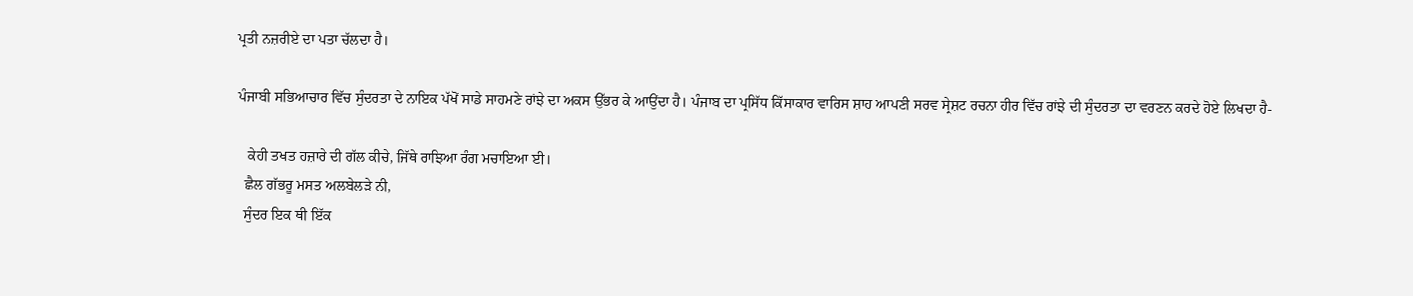ਪ੍ਰਤੀ ਨਜ਼ਰੀਏ ਦਾ ਪਤਾ ਚੱਲਦਾ ਹੈ।

ਪੰਜਾਬੀ ਸਭਿਆਚਾਰ ਵਿੱਚ ਸੁੰਦਰਤਾ ਦੇ ਨਾਇਕ ਪੱਖੋਂ ਸਾਡੇ ਸਾਹਮਣੇ ਰਾਂਝੇ ਦਾ ਅਕਸ ਉੱਭਰ ਕੇ ਆਉਂਦਾ ਹੈ। ਪੰਜਾਬ ਦਾ ਪ੍ਰਸਿੱਧ ਕਿੱਸਾਕਾਰ ਵਾਰਿਸ ਸ਼ਾਹ ਆਪਣੀ ਸਰਵ ਸ੍ਰੇਸ਼ਟ ਰਚਨਾ ਹੀਰ ਵਿੱਚ ਰਾਂਝੇ ਦੀ ਸੁੰਦਰਤਾ ਦਾ ਵਰਣਨ ਕਰਦੇ ਹੋਏ ਲਿਖਦਾ ਹੈ-

   ਕੇਹੀ ਤਖਤ ਹਜ਼ਾਰੇ ਦੀ ਗੱਲ ਕੀਚੇ, ਜਿੱਥੇ ਰਾਝਿਆ ਰੰਗ ਮਚਾਇਆ ਈ।
  ਛੈਲ ਗੱਭਰੂ ਮਸਤ ਅਲਬੇਲੜੇ ਨੀ,
  ਸੁੰਦਰ ਇਕ ਥੀ ਇੱਕ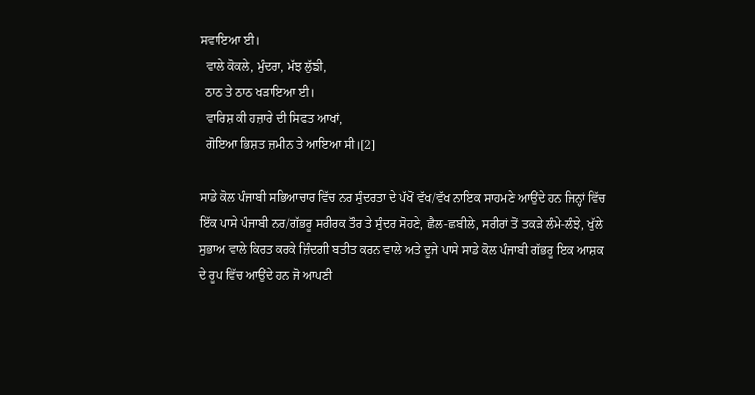ਸਵਾਇਆ ਈ।
  ਵਾਲੇ ਕੋਕਲੇ, ਮੁੰਦਰਾ, ਮੱਝ ਲੁੱਙੀ,
  ਠਾਠ ਤੇ ਠਾਠ ਖੜਾਇਆ ਈ।
  ਵਾਰਿਸ਼ ਕੀ ਹਜ਼ਾਰੇ ਦੀ ਸਿਫਤ ਆਖਾਂ,
  ਗੋਇਆ ਭਿਸ਼ਤ ਜ਼ਮੀਨ ਤੇ ਆਇਆ ਸੀ।[2]

ਸਾਡੇ ਕੋਲ ਪੰਜਾਬੀ ਸਭਿਆਚਾਰ ਵਿੱਚ ਨਰ ਸੁੰਦਰਤਾ ਦੇ ਪੱਖੋਂ ਵੱਖ/ਵੱਖ ਨਾਇਕ ਸਾਹਮਣੇ ਆਉਂਦੇ ਹਨ ਜਿਨ੍ਹਾਂ ਵਿੱਚ ਇੱਕ ਪਾਸੇ ਪੰਜਾਬੀ ਨਰ/ਗੱਭਰੂ ਸਰੀਰਕ ਤੌਰ ਤੇ ਸੁੰਦਰ ਸੋਹਣੇ, ਛੈਲ-ਛਬੀਲੇ, ਸਰੀਰਾਂ ਤੋਂ ਤਕੜੇ ਲੰਮੇ-ਲੰਝੇ, ਖੁੱਲੇ ਸੁਭਾਅ ਵਾਲੇ ਕਿਰਤ ਕਰਕੇ ਜ਼ਿੰਦਗੀ ਬਤੀਤ ਕਰਨ ਵਾਲੇ ਅਤੇ ਦੂਜੇ ਪਾਸੇ ਸਾਡੇ ਕੋਲ ਪੰਜਾਬੀ ਗੱਭਰੂ ਇਕ ਆਸ਼ਕ ਦੇ ਰੂਪ ਵਿੱਚ ਆਉਂਦੇ ਹਨ ਜੋ ਆਪਣੀ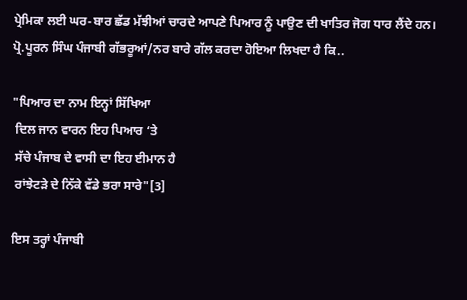ਪ੍ਰੇਮਿਕਾ ਲਈ ਘਰ-ਬਾਰ ਛੱਡ ਮੱਝੀਆਂ ਚਾਰਦੇ ਆਪਣੇ ਪਿਆਰ ਨੂੰ ਪਾਉਣ ਦੀ ਖਾਤਿਰ ਜੋਗ ਧਾਰ ਲੈਂਦੇ ਹਨ। ਪ੍ਰੋ.ਪੂਰਨ ਸਿੰਘ ਪੰਜਾਬੀ ਗੱਭਰੂਆਂ/ਨਰ ਬਾਰੇ ਗੱਲ ਕਰਦਾ ਹੋਇਆ ਲਿਖਦਾ ਹੈ ਕਿ..

"ਪਿਆਰ ਦਾ ਨਾਮ ਇਨ੍ਹਾਂ ਸਿੱਖਿਆ
 ਦਿਲ ਜਾਨ ਵਾਰਨ ਇਹ ਪਿਆਰ ‘ਤੇ
 ਸੱਚੇ ਪੰਜਾਬ ਦੇ ਵਾਸੀ ਦਾ ਇਹ ਈਮਾਨ ਹੈ
 ਰਾਂਝੇਟੜੇ ਦੇ ਨਿੱਕੇ ਵੱਡੇ ਭਰਾ ਸਾਰੇ"[3]

ਇਸ ਤਰ੍ਹਾਂ ਪੰਜਾਬੀ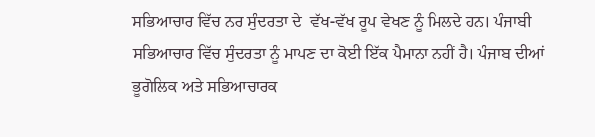ਸਭਿਆਚਾਰ ਵਿੱਚ ਨਰ ਸੁੰਦਰਤਾ ਦੇ  ਵੱਖ-ਵੱਖ ਰੂਪ ਵੇਖਣ ਨੂੰ ਮਿਲਦੇ ਹਨ। ਪੰਜਾਬੀ ਸਭਿਆਚਾਰ ਵਿੱਚ ਸੁੰਦਰਤਾ ਨੂੰ ਮਾਪਣ ਦਾ ਕੋਈ ਇੱਕ ਪੈਮਾਨਾ ਨਹੀਂ ਹੈ। ਪੰਜਾਬ ਦੀਆਂ ਭੂਗੋਲਿਕ ਅਤੇ ਸਭਿਆਚਾਰਕ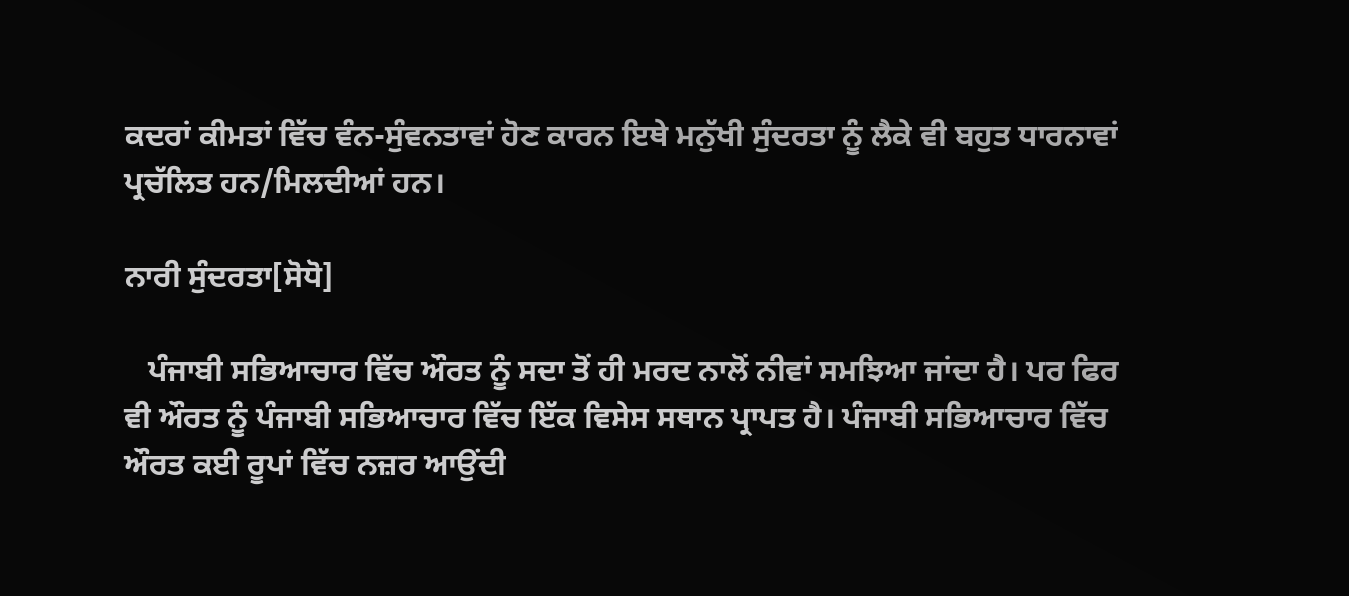ਕਦਰਾਂ ਕੀਮਤਾਂ ਵਿੱਚ ਵੰਨ-ਸੁੰਵਨਤਾਵਾਂ ਹੋਣ ਕਾਰਨ ਇਥੇ ਮਨੁੱਖੀ ਸੁੰਦਰਤਾ ਨੂੰ ਲੈਕੇ ਵੀ ਬਹੁਤ ਧਾਰਨਾਵਾਂ ਪ੍ਰਚੱਲਿਤ ਹਨ/ਮਿਲਦੀਆਂ ਹਨ।

ਨਾਰੀ ਸੁੰਦਰਤਾ[ਸੋਧੋ]

   ਪੰਜਾਬੀ ਸਭਿਆਚਾਰ ਵਿੱਚ ਔਰਤ ਨੂੰ ਸਦਾ ਤੋਂ ਹੀ ਮਰਦ ਨਾਲੋਂ ਨੀਵਾਂ ਸਮਝਿਆ ਜਾਂਦਾ ਹੈ। ਪਰ ਫਿਰ ਵੀ ਔਰਤ ਨੂੰ ਪੰਜਾਬੀ ਸਭਿਆਚਾਰ ਵਿੱਚ ਇੱਕ ਵਿਸੇਸ ਸਥਾਨ ਪ੍ਰਾਪਤ ਹੈ। ਪੰਜਾਬੀ ਸਭਿਆਚਾਰ ਵਿੱਚ ਔਰਤ ਕਈ ਰੂਪਾਂ ਵਿੱਚ ਨਜ਼ਰ ਆਉਂਦੀ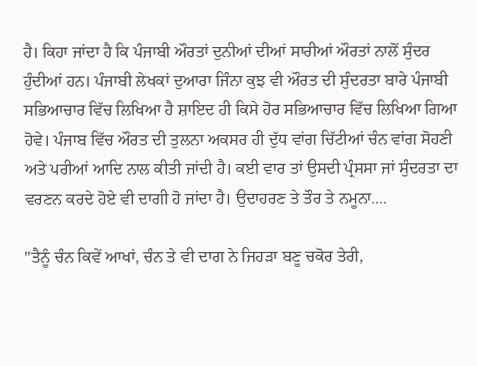ਹੈ। ਕਿਹਾ ਜਾਂਦਾ ਹੈ ਕਿ ਪੰਜਾਬੀ ਔਰਤਾਂ ਦੁਨੀਆਂ ਦੀਆਂ ਸਾਰੀਆਂ ਔਰਤਾਂ ਨਾਲੋਂ ਸੁੰਦਰ ਹੁੰਦੀਆਂ ਹਨ। ਪੰਜਾਬੀ ਲੇਖਕਾਂ ਦੁਆਰਾ ਜਿੰਨਾ ਕੁਝ ਵੀ ਔਰਤ ਦੀ ਸੁੰਦਰਤਾ ਬਾਰੇ ਪੰਜਾਬੀ ਸਭਿਆਚਾਰ ਵਿੱਚ ਲਿਖਿਆ ਹੈ ਸ਼ਾਇਦ ਹੀ ਕਿਸੇ ਹੋਰ ਸਭਿਆਚਾਰ ਵਿੱਚ ਲਿਖਿਆ ਗਿਆ ਹੋਵੇ। ਪੰਜਾਬ ਵਿੱਚ ਔਰਤ ਦੀ ਤੁਲਨਾ ਅਕਸਰ ਹੀ ਦੁੱਧ ਵਾਂਗ ਚਿੱਟੀਆਂ ਚੰਨ ਵਾਂਗ ਸੋਹਣੀ ਅਤੇ ਪਰੀਆਂ ਆਦਿ ਨਾਲ ਕੀਤੀ ਜਾਂਦੀ ਹੈ। ਕਈ ਵਾਰ ਤਾਂ ਉਸਦੀ ਪ੍ਰੰਸਸਾ ਜਾਂ ਸੁੰਦਰਤਾ ਦਾ ਵਰਣਨ ਕਰਦੇ ਹੋਏ ਵੀ ਦਾਗੀ ਹੋ ਜਾਂਦਾ ਹੈ। ਉਦਾਹਰਣ ਤੇ ਤੌਰ ਤੇ ਨਮੂਨਾ....

"ਤੈਨੂੰ ਚੰਨ ਕਿਵੇਂ ਆਖਾਂ, ਚੰਨ ਤੇ ਵੀ ਦਾਗ ਨੇ ਜਿਹੜਾ ਬਣੂ ਚਕੋਰ ਤੇਰੀ,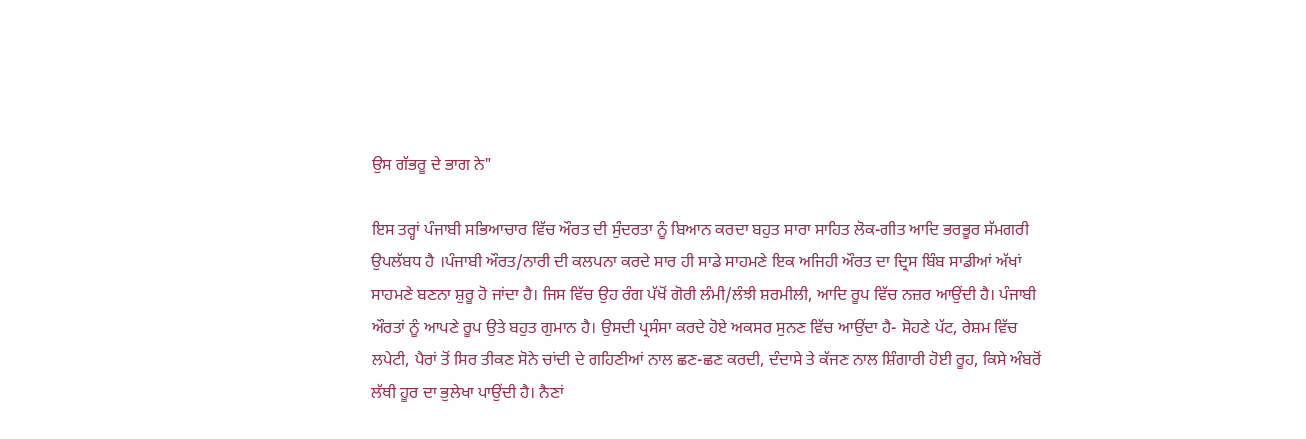ਉਸ ਗੱਭਰੂ ਦੇ ਭਾਗ ਨੇ"

ਇਸ ਤਰ੍ਹਾਂ ਪੰਜਾਬੀ ਸਭਿਆਚਾਰ ਵਿੱਚ ਔਰਤ ਦੀ ਸੁੰਦਰਤਾ ਨੂੰ ਬਿਆਨ ਕਰਦਾ ਬਹੁਤ ਸਾਰਾ ਸਾਹਿਤ ਲੋਕ-ਗੀਤ ਆਦਿ ਭਰਭੂਰ ਸੱਮਗਰੀ ਉਪਲੱਬਧ ਹੈ ।ਪੰਜਾਬੀ ਔਰਤ/ਨਾਰੀ ਦੀ ਕਲਪਨਾ ਕਰਦੇ ਸਾਰ ਹੀ ਸਾਡੇ ਸਾਹਮਣੇ ਇਕ ਅਜਿਹੀ ਔਰਤ ਦਾ ਦ੍ਰਿਸ ਬਿੰਬ ਸਾਡੀਆਂ ਅੱਖਾਂ ਸਾਹਮਣੇ ਬਣਨਾ ਸ਼ੁਰੂ ਹੋ ਜਾਂਦਾ ਹੈ। ਜਿਸ ਵਿੱਚ ਉਹ ਰੰਗ ਪੱਖੋਂ ਗੋਰੀ ਲੰਮੀ/ਲੰਝੀ ਸ਼ਰਮੀਲੀ, ਆਦਿ ਰੂਪ ਵਿੱਚ ਨਜ਼ਰ ਆਉਂਦੀ ਹੈ। ਪੰਜਾਬੀ ਔਰਤਾਂ ਨੂੰ ਆਪਣੇ ਰੂਪ ਉਤੇ ਬਹੁਤ ਗੁਮਾਨ ਹੈ। ਉਸਦੀ ਪ੍ਰਸੰਸਾ ਕਰਦੇ ਹੋਏ ਅਕਸਰ ਸੁਨਣ ਵਿੱਚ ਆਉਂਦਾ ਹੈ- ਸੋਹਣੇ ਪੱਟ, ਰੇਸ਼ਮ ਵਿੱਚ ਲਪੇਟੀ, ਪੈਰਾਂ ਤੋਂ ਸਿਰ ਤੀਕਣ ਸੋਨੇ ਚਾਂਦੀ ਦੇ ਗਹਿਣੀਆਂ ਨਾਲ ਛਣ-ਛਣ ਕਰਦੀ, ਦੰਦਾਸੇ ਤੇ ਕੱਜਣ ਨਾਲ ਸ਼ਿੰਗਾਰੀ ਹੋਈ ਰੂਹ, ਕਿਸੇ ਅੰਬਰੋਂ ਲੱਥੀ ਹੂਰ ਦਾ ਭੁਲੇਖਾ ਪਾਉਂਦੀ ਹੈ। ਨੈਣਾਂ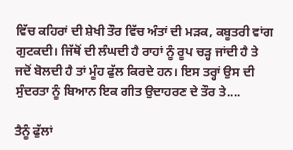ਵਿੱਚ ਕਹਿਰਾਂ ਦੀ ਸ਼ੇਖੀ ਤੌਰ ਵਿੱਚ ਅੰਤਾਂ ਦੀ ਮੜਕ, ਕਬੂਤਰੀ ਵਾਂਗ ਗੁਟਕਦੀ। ਜਿੱਥੋਂ ਦੀ ਲੰਘਦੀ ਹੈ ਰਾਹਾਂ ਨੂੰ ਰੂਪ ਚੜ੍ਹ ਜਾਂਦੀ ਹੈ ਤੇ ਜਦੋਂ ਬੋਲਦੀ ਹੈ ਤਾਂ ਮੂੰਹ ਫੁੱਲ ਕਿਰਦੇ ਹਨ। ਇਸ ਤਰ੍ਹਾਂ ਉਸ ਦੀ ਸੁੰਦਰਤਾ ਨੂੰ ਬਿਆਨ ਇਕ ਗੀਤ ਉਦਾਹਰਣ ਦੇ ਤੌਰ ਤੇ....

ਤੈਨੂੰ ਫੁੱਲਾਂ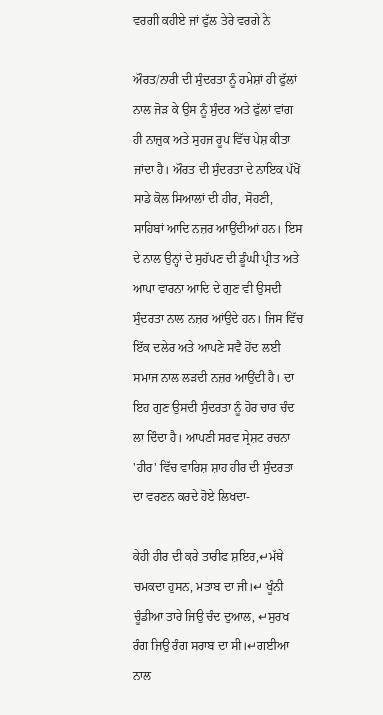ਵਰਗੀ ਕਹੀਏ ਜਾਂ ਫੁੱਲ ਤੇਰੇ ਵਰਗੇ ਨੇ

ਔਰਤ/ਨਾਰੀ ਦੀ ਸੁੰਦਰਤਾ ਨੂੰ ਹਮੇਸ਼ਾਂ ਹੀ ਫੁੱਲਾਂ ਨਾਲ ਜੋੜ ਕੇ ਉਸ ਨੂੰ ਸੁੰਦਰ ਅਤੇ ਫੁੱਲਾਂ ਵਾਂਗ ਹੀ ਨਾਜ਼ੁਕ ਅਤੇ ਸੁਹਜ ਰੂਪ ਵਿੱਚ ਪੇਸ਼ ਕੀਤਾ ਜਾਂਦਾ ਹੈ। ਔਰਤ ਦੀ ਸੁੰਦਰਤਾ ਦੇ ਨਾਇਕ ਪੱਖੋਂ ਸਾਡੇ ਕੋਲ ਸਿਆਲਾਂ ਦੀ ਹੀਰ, ਸੋਹਣੀ, ਸਾਹਿਬਾਂ ਆਦਿ ਨਜ਼ਰ ਆਉਂਦੀਆਂ ਹਨ। ਇਸ ਦੇ ਨਾਲ ਉਨ੍ਹਾਂ ਦੇ ਸੁਹੱਪਣ ਦੀ ਡੂੰਘੀ ਪ੍ਰੀਤ ਅਤੇ ਆਪਾ ਵਾਰਨਾ ਆਦਿ ਦੇ ਗੁਣ ਵੀ ਉਸਦੀ ਸੁੰਦਰਤਾ ਨਾਲ ਨਜ਼ਰ ਆਂਉਦੇ ਹਨ। ਜਿਸ ਵਿੱਚ ਇੱਕ ਦਲੇਰ ਅਤੇ ਆਪਣੇ ਸਵੈ ਹੋਂਦ ਲਈ ਸਮਾਜ ਨਾਲ ਲੜਦੀ ਨਜ਼ਰ ਆਉਂਦੀ ਹੈ। ਦਾ ਇਹ ਗੁਣ ਉਸਦੀ ਸੁੰਦਰਤਾ ਨੂੰ ਹੋਰ ਚਾਰ ਚੰਦ ਲਾ ਦਿੰਦਾ ਹੈ। ਆਪਣੀ ਸਰਵ ਸ੍ਰੇਸ਼ਟ ਰਚਨਾ 'ਹੀਰ' ਵਿੱਚ ਵਾਰਿਸ਼ ਸ਼ਾਹ ਹੀਰ ਦੀ ਸੁੰਦਰਤਾ ਦਾ ਵਰਣਨ ਕਰਦੇ ਹੋਏ ਲਿਖਦਾ-

ਕੇਹੀ ਹੀਰ ਦੀ ਕਰੇ ਤਾਰੀਫ ਸ਼ਇਰ,↵ਮੱਥੇ ਚਮਕਦਾ ਹੁਸਨ, ਮਤਾਬ ਦਾ ਜੀ।↵ ਖੂੰਨੀ ਚੂੰਡੀਆ ਤਾਰੇ ਜਿਉ ਚੰਦ ਦੁਆਲ, ↵ਸੁਰਖ ਰੰਗ ਜਿਉ ਰੰਗ ਸਰਾਬ ਦਾ ਸੀ।↵ਗਈਆ ਨਾਲ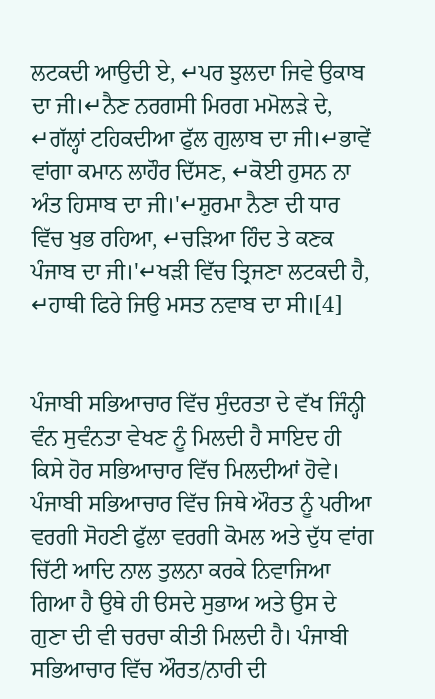ਲਟਕਦੀ ਆਉਦੀ ਏ, ↵ਪਰ ਝੁਲਦਾ ਜਿਵੇ ਉਕਾਬ ਦਾ ਜੀ।↵ਨੈਣ ਨਰਗਸੀ ਮਿਰਗ ਮਮੋਲੜੇ ਦੇ, ↵ਗੱਲ੍ਹਾਂ ਟਹਿਕਦੀਆ ਫੁੱਲ ਗੁਲਾਬ ਦਾ ਜੀ।↵ਭਾਵੇਂ ਵਾਂਗਾ ਕਮਾਨ ਲਾਹੌਰ ਦਿੱਸਣ, ↵ਕੋਈ ਹੁਸਨ ਨਾ ਅੰਤ ਹਿਸਾਬ ਦਾ ਜੀ।'↵ਸ਼ੁਰਮਾ ਨੈਣਾ ਦੀ ਧਾਰ ਵਿੱਚ ਖੁਭ ਰਹਿਆ, ↵ਚੜਿਆ ਹਿੰਦ ਤੇ ਕਣਕ ਪੰਜਾਬ ਦਾ ਜੀ।'↵ਖੜੀ ਵਿੱਚ ਤ੍ਰਿਜਣਾ ਲਟਕਦੀ ਹੈ, ↵ਹਾਥੀ ਫਿਰੇ ਜਿਉ ਮਸਤ ਨਵਾਬ ਦਾ ਸੀ।[4]


ਪੰਜਾਬੀ ਸਭਿਆਚਾਰ ਵਿੱਚ ਸੁੰਦਰਤਾ ਦੇ ਵੱਖ ਜਿੰਨ੍ਹੀ ਵੰਨ ਸੁਵੰਨਤਾ ਵੇਖਣ ਨੂੰ ਮਿਲਦੀ ਹੈ ਸਾਇਦ ਹੀ ਕਿਸੇ ਹੋਰ ਸਭਿਆਚਾਰ ਵਿੱਚ ਮਿਲਦੀਆਂ ਹੋਵੇ। ਪੰਜਾਬੀ ਸਭਿਆਚਾਰ ਵਿੱਚ ਜਿਥੇ ਔਰਤ ਨੂੰ ਪਰੀਆ ਵਰਗੀ ਸੋਹਣੀ ਫੁੱਲਾ ਵਰਗੀ ਕੋਮਲ ਅਤੇ ਦੁੱਧ ਵਾਂਗ ਚਿੱਟੀ ਆਦਿ ਨਾਲ ਤੁਲਨਾ ਕਰਕੇ ਨਿਵਾਜਿਆ ਗਿਆ ਹੈ ਉਥੇ ਹੀ ੳਸਦੇ ਸੁਭਾਅ ਅਤੇ ਉਸ ਦੇ ਗੁਣਾ ਦੀ ਵੀ ਚਰਚਾ ਕੀਤੀ ਮਿਲਦੀ ਹੈ। ਪੰਜਾਬੀ ਸਭਿਆਚਾਰ ਵਿੱਚ ਔਰਤ/ਨਾਰੀ ਦੀ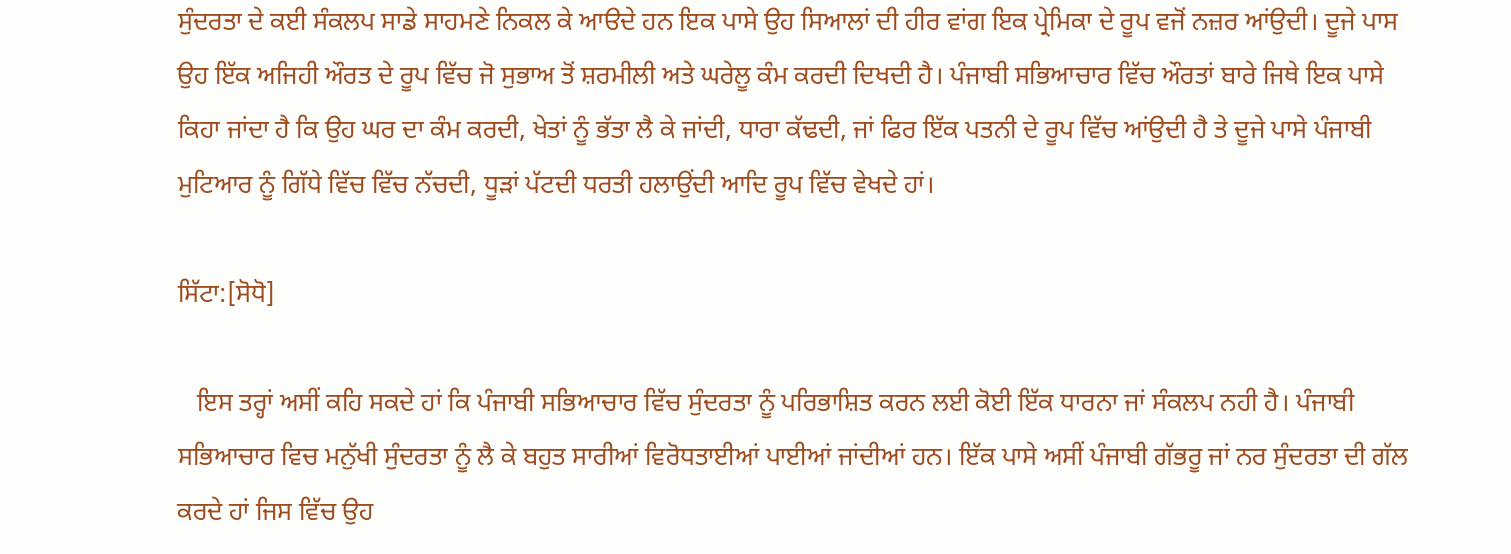ਸੁੰਦਰਤਾ ਦੇ ਕਈ ਸੰਕਲਪ ਸਾਡੇ ਸਾਹਮਣੇ ਨਿਕਲ ਕੇ ਆੳਦੇ ਹਨ ਇਕ ਪਾਸੇ ਉਹ ਸਿਆਲਾਂ ਦੀ ਹੀਰ ਵਾਂਗ ਇਕ ਪ੍ਰੇਮਿਕਾ ਦੇ ਰੂਪ ਵਜੋਂ ਨਜ਼ਰ ਆਂਉਦੀ। ਦੂਜੇ ਪਾਸ ਉਹ ਇੱਕ ਅਜਿਹੀ ਔਰਤ ਦੇ ਰੂਪ ਵਿੱਚ ਜੋ ਸੁਭਾਅ ਤੋਂ ਸ਼ਰਮੀਲੀ ਅਤੇ ਘਰੇਲੂ ਕੰਮ ਕਰਦੀ ਦਿਖਦੀ ਹੈ। ਪੰਜਾਬੀ ਸਭਿਆਚਾਰ ਵਿੱਚ ਔਰਤਾਂ ਬਾਰੇ ਜਿਥੇ ਇਕ ਪਾਸੇ ਕਿਹਾ ਜਾਂਦਾ ਹੈ ਕਿ ਉਹ ਘਰ ਦਾ ਕੰਮ ਕਰਦੀ, ਖੇਤਾਂ ਨੂੰ ਭੱਤਾ ਲੈ ਕੇ ਜਾਂਦੀ, ਧਾਰਾ ਕੱਢਦੀ, ਜਾਂ ਫਿਰ ਇੱਕ ਪਤਨੀ ਦੇ ਰੂਪ ਵਿੱਚ ਆਂਉਦੀ ਹੈ ਤੇ ਦੂਜੇ ਪਾਸੇ ਪੰਜਾਬੀ ਮੁਟਿਆਰ ਨੂੰ ਗਿੱਧੇ ਵਿੱਚ ਵਿੱਚ ਨੱਚਦੀ, ਧੂੜਾਂ ਪੱਟਦੀ ਧਰਤੀ ਹਲਾਉਂਦੀ ਆਦਿ ਰੂਪ ਵਿੱਚ ਵੇਖਦੇ ਹਾਂ।

ਸਿੱਟਾ:[ਸੋਧੋ]

   ਇਸ ਤਰ੍ਹਾਂ ਅਸੀਂ ਕਹਿ ਸਕਦੇ ਹਾਂ ਕਿ ਪੰਜਾਬੀ ਸਭਿਆਚਾਰ ਵਿੱਚ ਸੁੰਦਰਤਾ ਨੂੰ ਪਰਿਭਾਸ਼ਿਤ ਕਰਨ ਲਈ ਕੋਈ ਇੱਕ ਧਾਰਨਾ ਜਾਂ ਸੰਕਲਪ ਨਹੀ ਹੈ। ਪੰਜਾਬੀ ਸਭਿਆਚਾਰ ਵਿਚ ਮਨੁੱਖੀ ਸੁੰਦਰਤਾ ਨੂੰ ਲੈ ਕੇ ਬਹੁਤ ਸਾਰੀਆਂ ਵਿਰੋਧਤਾਈਆਂ ਪਾਈਆਂ ਜਾਂਦੀਆਂ ਹਨ। ਇੱਕ ਪਾਸੇ ਅਸੀਂ ਪੰਜਾਬੀ ਗੱਭਰੂ ਜਾਂ ਨਰ ਸੁੰਦਰਤਾ ਦੀ ਗੱਲ ਕਰਦੇ ਹਾਂ ਜਿਸ ਵਿੱਚ ਉਹ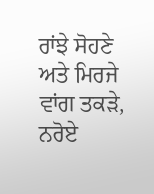ਰਾਂਝੇ ਸੋਹਣੇ ਅਤੇ ਮਿਰਜੇ ਵਾਂਗ ਤਕੜੇ, ਨਰੋਏ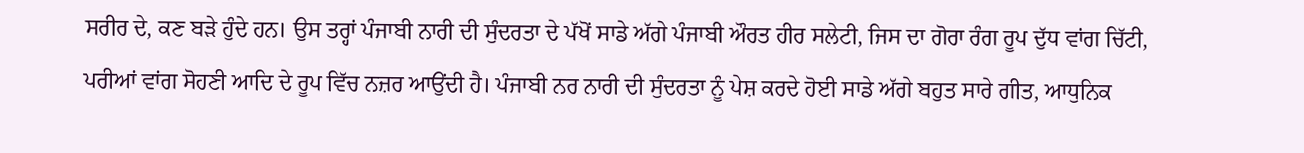ਸਰੀਰ ਦੇ, ਕਣ ਬੜੇ ਹੁੰਦੇ ਹਨ। ਉਸ ਤਰ੍ਹਾਂ ਪੰਜਾਬੀ ਨਾਰੀ ਦੀ ਸੁੰਦਰਤਾ ਦੇ ਪੱਖੋਂ ਸਾਡੇ ਅੱਗੇ ਪੰਜਾਬੀ ਔਰਤ ਹੀਰ ਸਲੇਟੀ, ਜਿਸ ਦਾ ਗੋਰਾ ਰੰਗ ਰੂਪ ਦੁੱਧ ਵਾਂਗ ਚਿੱਟੀ, ਪਰੀਆਂ ਵਾਂਗ ਸੋਹਣੀ ਆਦਿ ਦੇ ਰੂਪ ਵਿੱਚ ਨਜ਼ਰ ਆਉਂਦੀ ਹੈ। ਪੰਜਾਬੀ ਨਰ ਨਾਰੀ ਦੀ ਸੁੰਦਰਤਾ ਨੂੰ ਪੇਸ਼ ਕਰਦੇ ਹੋਈ ਸਾਡੇ ਅੱਗੇ ਬਹੁਤ ਸਾਰੇ ਗੀਤ, ਆਧੁਨਿਕ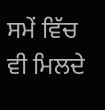ਸਮੇਂ ਵਿੱਚ ਵੀ ਮਿਲਦੇ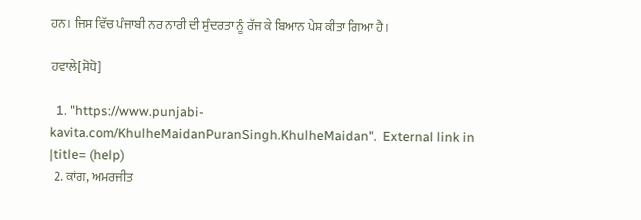ਹਨ। ਜਿਸ ਵਿੱਚ ਪੰਜਾਬੀ ਨਰ ਨਾਰੀ ਦੀ ਸੁੰਦਰਤਾ ਨੂੰ ਰੱਜ ਕੇ ਬਿਆਨ ਪੇਸ਼ ਕੀਤਾ ਗਿਆ ਹੈ।

ਹਵਾਲੇ[ਸੋਧੋ]

  1. "https://www.punjabi-kavita.com/KhulheMaidanPuranSingh.KhulheMaidan".  External link in |title= (help)
  2. ਕਾਂਗ, ਅਮਰਜੀਤ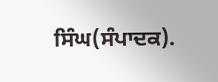ਸਿੰਘ(ਸੰਪਾਦਕ).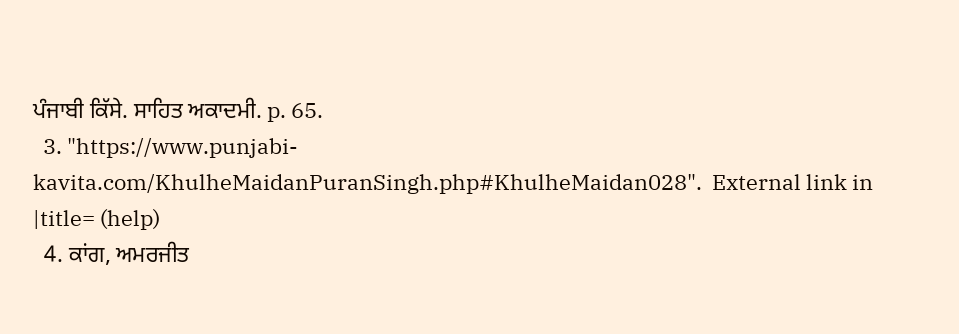ਪੰਜਾਬੀ ਕਿੱਸੇ. ਸਾਹਿਤ ਅਕਾਦਮੀ. p. 65.
  3. "https://www.punjabi-kavita.com/KhulheMaidanPuranSingh.php#KhulheMaidan028".  External link in |title= (help)
  4. ਕਾਂਗ, ਅਮਰਜੀਤ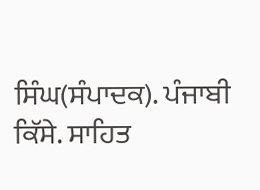ਸਿੰਘ(ਸੰਪਾਦਕ). ਪੰਜਾਬੀ ਕਿੱਸੇ. ਸਾਹਿਤ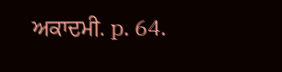ਅਕਾਦਮੀ. p. 64.